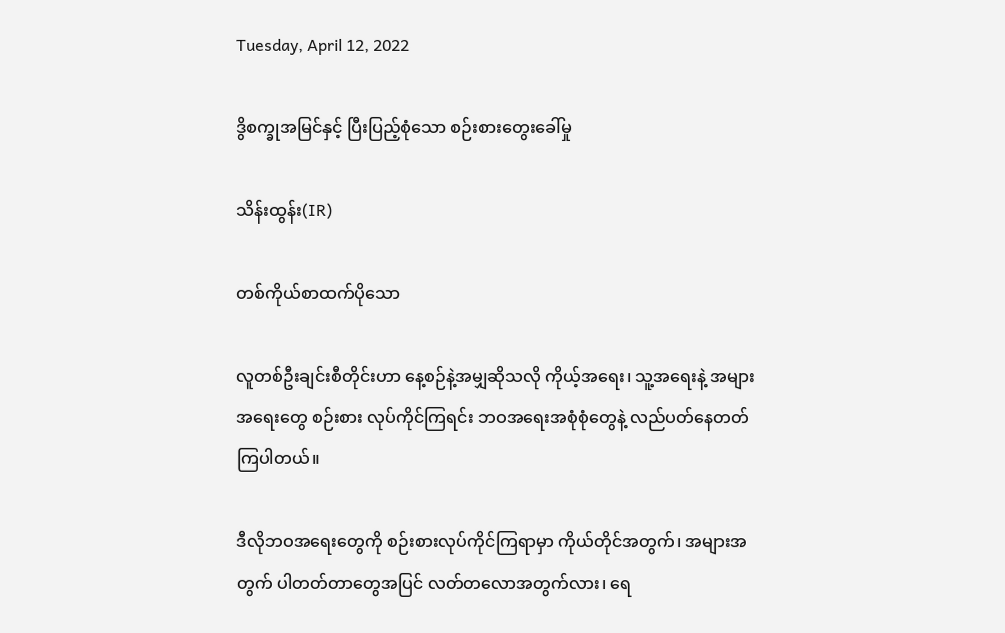Tuesday, April 12, 2022

ဒွိစက္ခုအမြင်နှင့် ပြီးပြည့်စုံသော စဉ်းစားတွေးခေါ်မှု

သိန်းထွန်း(IR)

တစ်ကိုယ်စာထက်ပိုသော

လူတစ်ဦးချင်းစီတိုင်းဟာ နေ့စဉ်နဲ့အမျှဆိုသလို ကိုယ့်အရေး၊ သူ့အရေးနဲ့ အများအရေးတွေ စဉ်းစား လုပ်ကိုင်ကြရင်း ဘဝအရေးအစုံစုံတွေနဲ့ လည်ပတ်နေတတ်ကြပါတယ်။

ဒီလိုဘဝအရေးတွေကို စဉ်းစားလုပ်ကိုင်ကြရာမှာ ကိုယ်တိုင်အတွက်၊ အများအတွက် ပါတတ်တာတွေအပြင် လတ်တလောအတွက်လား၊ ရေ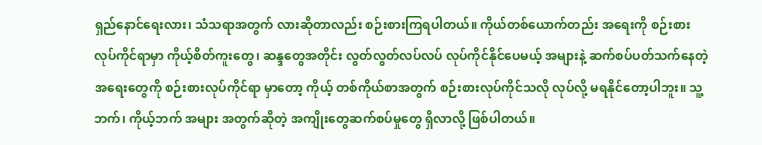ရှည်နောင်ရေးလား၊ သံသရာအတွက် လားဆိုတာလည်း စဉ်းစားကြရပါတယ်။ ကိုယ်တစ်ယောက်တည်း အရေးကို စဉ်းစား လုပ်ကိုင်ရာမှာ ကိုယ့်စိတ်ကူးတွေ၊ ဆန္ဒတွေအတိုင်း လွတ်လွတ်လပ်လပ် လုပ်ကိုင်နိုင်ပေမယ့် အများနဲ့ ဆက်စပ်ပတ်သက်နေတဲ့အရေးတွေကို စဉ်းစားလုပ်ကိုင်ရာ မှာတော့ ကိုယ့် တစ်ကိုယ်စာအတွက် စဉ်းစားလုပ်ကိုင်သလို လုပ်လို့ မရနိုင်တော့ပါဘူး။ သူ့ဘက်၊ ကိုယ့်ဘက် အများ အတွက်ဆိုတဲ့ အကျိုးတွေဆက်စပ်မှုတွေ ရှိလာလို့ ဖြစ်ပါတယ်။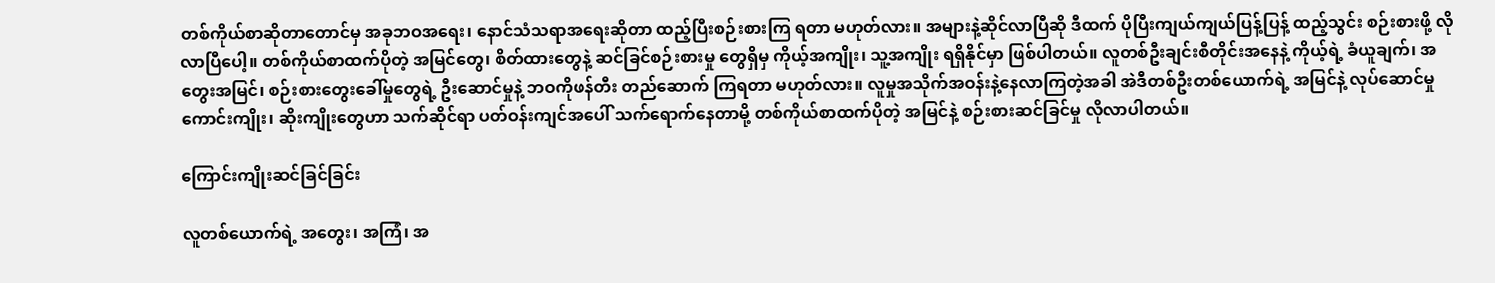တစ်ကိုယ်စာဆိုတာတောင်မှ အခုဘဝအရေး၊ နောင်သံသရာအရေးဆိုတာ ထည့်ပြီးစဉ်းစားကြ ရတာ မဟုတ်လား။ အများနဲ့ဆိုင်လာပြီဆို ဒီထက် ပိုပြီးကျယ်ကျယ်ပြန့်ပြန့် ထည့်သွင်း စဉ်းစားဖို့ လိုလာပြီပေါ့။ တစ်ကိုယ်စာထက်ပိုတဲ့ အမြင်တွေ၊ စိတ်ထားတွေနဲ့ ဆင်ခြင်စဉ်းစားမှု တွေရှိမှ ကိုယ့်အကျိုး၊ သူ့အကျိုး ရရှိနိုင်မှာ ဖြစ်ပါတယ်။ လူတစ်ဦးချင်းစီတိုင်းအနေနဲ့ ကိုယ့်ရဲ့ ခံယူချက်၊ အတွေးအမြင်၊ စဉ်းစားတွေးခေါ်မှုတွေရဲ့ ဦးဆောင်မှုနဲ့ ဘဝကိုဖန်တီး တည်ဆောက် ကြရတာ မဟုတ်လား။ လူမှုအသိုက်အဝန်းနဲ့နေလာကြတဲ့အခါ အဲဒီတစ်ဦးတစ်‌ယောက်ရဲ့ အမြင်နဲ့ လုပ်ဆောင်မှု ကောင်းကျိုး၊ ဆိုးကျိုးတွေဟာ သက်ဆိုင်ရာ ပတ်ဝန်းကျင်အပေါ် သက်ရောက်နေတာမို့ တစ်ကိုယ်စာထက်ပိုတဲ့ အမြင်နဲ့ စဉ်းစားဆင်ခြင်မှု လိုလာပါတယ်။

ကြောင်းကျိုးဆင်ခြင်ခြင်း

လူတစ်ယောက်ရဲ့ အတွေး၊ အကြံ၊ အ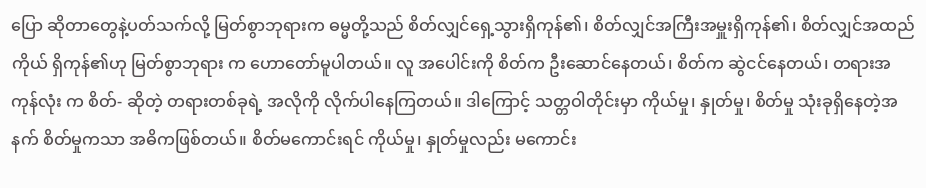ပြော ဆိုတာတွေနဲ့ပတ်သက်လို့ မြတ်စွာဘုရားက ဓမ္မတို့သည် စိတ်လျှင်ရှေ့သွားရှိကုန်၏၊ စိတ်လျှင်အကြီးအမှူးရှိကုန်၏၊ စိတ်လျှင်အထည်ကိုယ် ရှိကုန်၏ဟု မြတ်စွာဘုရား က ဟောတော်မူပါတယ်။ လူ အပေါင်းကို စိတ်က ဦးဆောင်နေတယ်၊ စိတ်က ဆွဲငင်နေတယ်၊ တရားအကုန်လုံး က စိတ်- ဆိုတဲ့ တရားတစ်ခုရဲ့ အလိုကို လိုက်ပါနေကြတယ်။ ဒါကြောင့် သတ္တဝါတိုင်းမှာ ကိုယ်မှု၊ နှုတ်မှု၊ စိတ်မှု သုံးခုရှိနေတဲ့အနက် စိတ်မှုကသာ အဓိကဖြစ်တယ်။ စိတ်မကောင်းရင် ကိုယ်မှု၊ နှုတ်မှုလည်း မကောင်း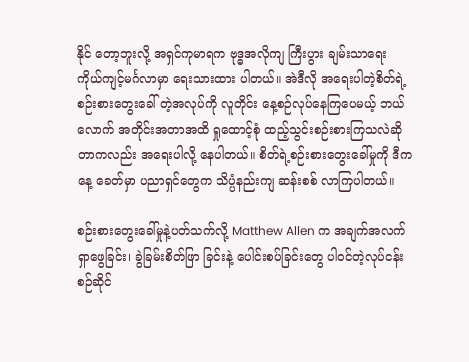နိုင် တော့ဘူးလို့ အရှင်ကုမာရက ဗုဒ္ဓအလိုကျ ကြီးပွား ချမ်းသာရေး ကိုယ်ကျင့်မင်္ဂလာမှာ ရေးသားထား ပါတယ်။ အဲဒီလို အရေးပါတဲ့စိတ်ရဲ့ စဉ်းစားတွေးခေါ် တဲ့အလုပ်ကို လူတိုင်း နေ့စဉ်လုပ်နေကြပေမယ့် ဘယ်လောက် အတိုင်းအတာအထိ ရှုထောင့်စုံ ထည့်သွင်းစဉ်းစားကြသလဲဆိုတာကလည်း အရေးပါလို့ နေပါတယ်။ စိတ်ရဲ့စဉ်းစားတွေးခေါ်မှုကို ဒီကနေ့ ခေတ်မှာ ပညာရှင်တွေက သိပ္ပံနည်းကျ ဆန်းစစ် လာကြပါတယ်။

စဉ်းစားတွေးခေါ်မှုနဲ့ပတ်သက်လို့ Matthew Allen က အချက်အလက်ရှာဖွေခြင်း၊ ခွဲခြမ်းစိတ်ဖြာ ခြင်းနဲ့ ပေါင်းစပ်ခြင်းတွေ ပါဝင်တဲ့လုပ်ငန်းစဉ်ဆိုင်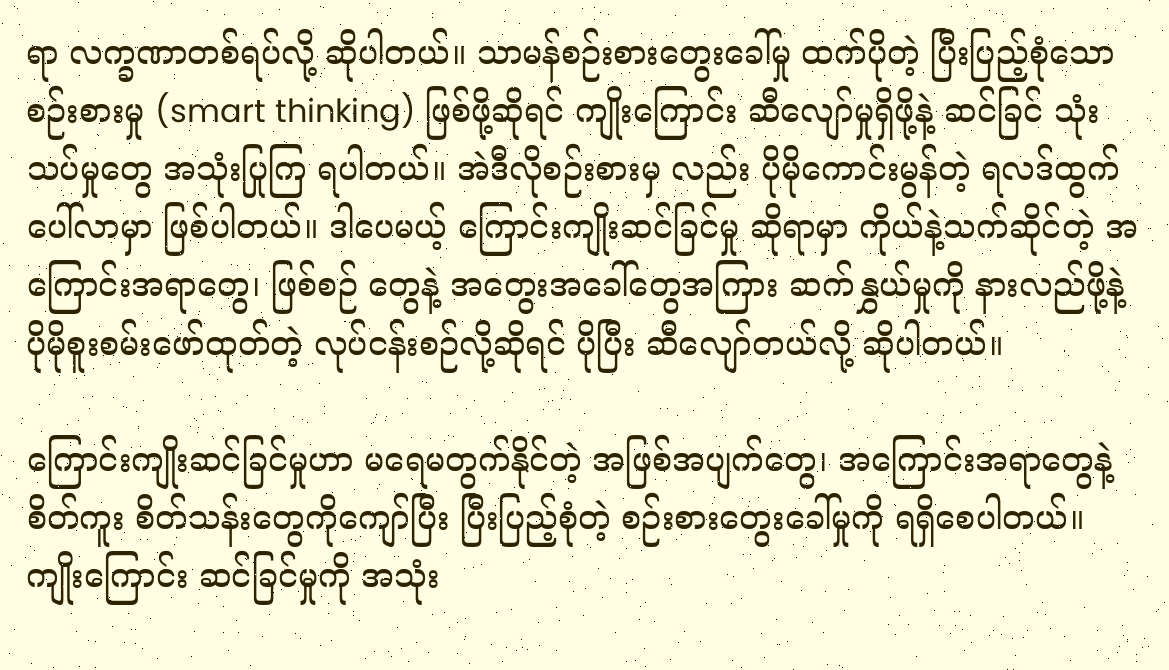ရာ လက္ခဏာတစ်ရပ်လို့ ဆိုပါတယ်။ သာမန်စဉ်းစားတွေးခေါ်မှု ထက်ပိုတဲ့ ပြီးပြည့်စုံသောစဉ်းစားမှု (smart thinking) ဖြစ်ဖို့ဆိုရင် ကျိုးကြောင်း ဆီလျော်မှုရှိဖို့နဲ့ ဆင်ခြင် သုံးသပ်မှုတွေ အသုံးပြုကြ ရပါတယ်။ အဲဒီလိုစဉ်းစားမှ လည်း ပိုမိုကောင်းမွန်တဲ့ ရလဒ်ထွက်ပေါ်လာမှာ ဖြစ်ပါတယ်။ ဒါပေမယ့် ကြောင်းကျိုးဆင်ခြင်မှု ဆိုရာမှာ ကိုယ်နဲ့သက်ဆိုင်တဲ့ အကြောင်းအရာတွေ၊ ဖြစ်စဉ် တွေနဲ့ အတွေးအခေါ်တွေအကြား ဆက်နွှယ်မှုကို နားလည်ဖို့နဲ့ ပိုမိုစူးစမ်းဖော်ထုတ်တဲ့ လုပ်ငန်းစဉ်လို့ဆိုရင် ပိုပြီး ဆီလျော်တယ်လို့ ဆိုပါတယ်။

ကြောင်းကျိုးဆင်ခြင်မှုဟာ မရေမတွက်နိုင်တဲ့ အဖြစ်အပျက်တွေ၊ အကြောင်းအရာတွေနဲ့ စိတ်ကူး စိတ်သန်းတွေကိုကျော်ပြီး ပြီးပြည့်စုံတဲ့ စဉ်းစားတွေးခေါ်မှုကို ရရှိစေပါတယ်။ ကျိုးကြောင်း ဆင်ခြင်မှုကို အသုံး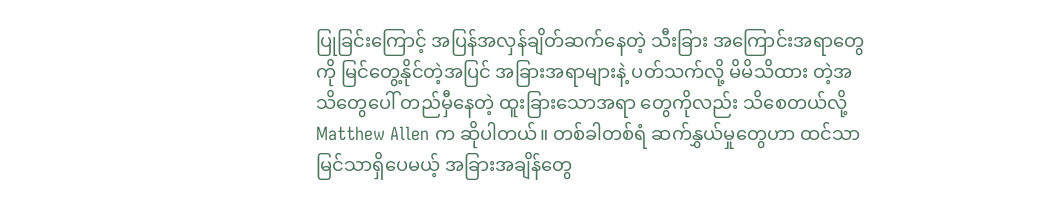ပြုခြင်းကြောင့် အပြန်အလှန်ချိတ်ဆက်နေတဲ့ သီးခြား အကြောင်းအရာတွေကို မြင်တွေ့နိုင်တဲ့အပြင် အခြားအရာများနဲ့ ပတ်သက်လို့ မိမိသိထား တဲ့အသိတွေပေါ် တည်မှီနေတဲ့ ထူးခြားသောအရာ တွေကိုလည်း သိစေတယ်လို့ Matthew Allen က ဆိုပါတယ်။ တစ်ခါတစ်ရံ ဆက်နွှယ်မှုတွေဟာ ထင်သာမြင်သာရှိပေမယ့် အခြားအချိန်တွေ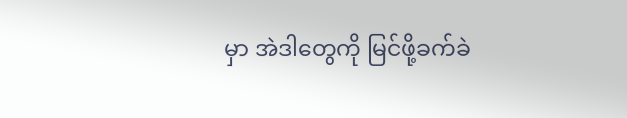မှာ အဲဒါတွေကို မြင်ဖို့ခက်ခဲ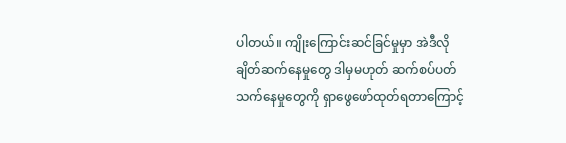ပါတယ်။ ကျိုးကြောင်းဆင်ခြင်မှုမှာ အဲဒီလိုချိတ်ဆက်နေမှုတွေ ဒါမှမဟုတ် ဆက်စပ်ပတ်သက်နေမှုတွေကို ရှာဖွေဖော်ထုတ်ရတာကြောင့်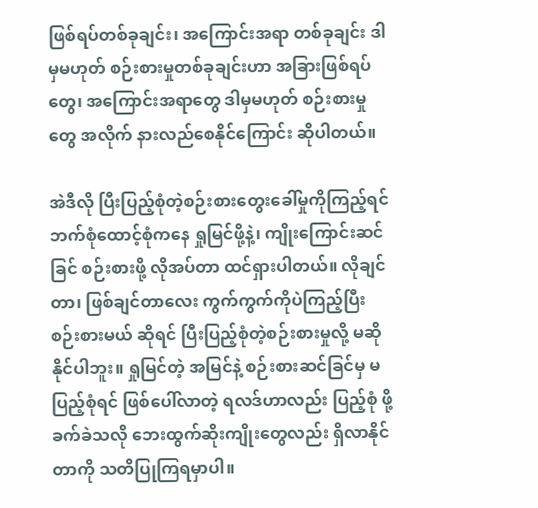ဖြစ်ရပ်တစ်ခုချင်း၊ အကြောင်းအရာ တစ်ခုချင်း ဒါမှမဟုတ် စဉ်းစားမှုတစ်ခုချင်းဟာ အခြားဖြစ်ရပ်တွေ၊ အကြောင်းအရာတွေ ဒါမှမဟုတ် စဉ်းစားမှုတွေ အလိုက် နားလည်စေနိုင်ကြောင်း ဆိုပါတယ်။

အဲဒီလို ပြီးပြည့်စုံတဲ့စဉ်းစားတွေးခေါ်မှုကိုကြည့်ရင် ဘက်စုံထောင့်စုံကနေ ရှုမြင်ဖို့နဲ့၊ ကျိုးကြောင်းဆင်ခြင် စဉ်းစားဖို့ လိုအပ်တာ ထင်ရှားပါတယ်။ လိုချင်တာ၊ ဖြစ်ချင်တာလေး ကွက်ကွက်ကိုပဲကြည့်ပြီး စဉ်းစားမယ် ဆိုရင် ပြီးပြည့်စုံတဲ့စဉ်းစားမှုလို့ မဆိုနိုင်ပါဘူး။ ရှုမြင်တဲ့ အမြင်နဲ့ စဉ်းစားဆင်ခြင်မှ မပြည့်စုံရင် ဖြစ်ပေါ်လာတဲ့ ရလဒ်ဟာလည်း ပြည့်စုံ ဖို့ခက်ခဲသလို ဘေးထွက်ဆိုးကျိုးတွေလည်း ရှိလာနိုင်တာကို သတိပြုကြရမှာပါ။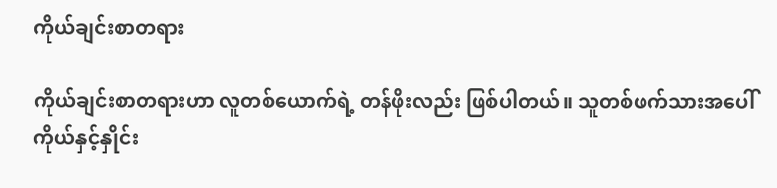ကိုယ်ချင်းစာတရား

ကိုယ်ချင်းစာတရားဟာ လူတစ်ယောက်ရဲ့ တန်ဖိုးလည်း ဖြစ်ပါတယ်။ သူတစ်ဖက်သားအပေါ် ကိုယ်နှင့်နှိုင်း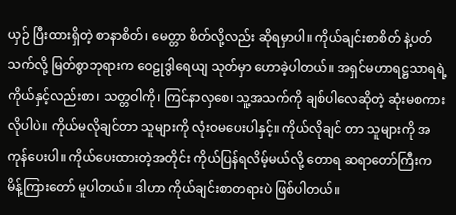ယှဉ် ပြီးထားရှိတဲ့ စာနာစိတ်၊ မေတ္တာ စိတ်လို့လည်း ဆိုရမှာပါ။ ကိုယ်ချင်းစာစိတ် နဲ့ပတ်သက်လို့ မြတ်စွာဘုရားက ဝေဠုဒွါရေယျ သုတ်မှာ ဟောခဲ့ပါတယ်။ အရှင်မဟာရဋ္ဌသာရရဲ့ ကိုယ်နှင့်လည်းစာ၊ သတ္တဝါကို၊ ကြင်နာလှစေ၊ သူ့အသက်ကို ချစ်ပါလေဆိုတဲ့ ဆုံးမစကားလိုပါပဲ။ ကိုယ်မလိုချင်တာ သူများကို လုံးဝမပေးပါနှင့်။ ကိုယ်လိုချင် တာ သူများကို အကုန်ပေးပါ။ ကိုယ်ပေးထားတဲ့အတိုင်း ကိုယ်ပြန်ရလိမ့်မယ်လို့ တောရ ဆရာတော်ကြီးက မိန့်ကြားတော် မူပါတယ်။ ဒါဟာ ကိုယ်ချင်းစာတရားပဲ ဖြစ်ပါတယ်။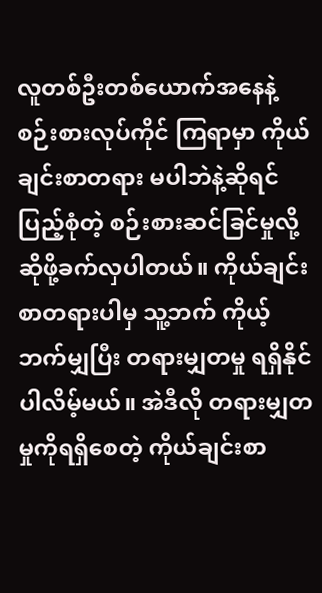လူတစ်ဦးတစ်ယောက်အနေနဲ့ စဉ်းစားလုပ်ကိုင် ကြရာမှာ ကိုယ်ချင်းစာတရား မပါဘဲနဲ့ဆိုရင် ပြည့်စုံတဲ့ စဉ်းစားဆင်ခြင်မှုလို့ ဆိုဖို့ခက်လှပါတယ်။ ကိုယ်ချင်းစာတရားပါမှ သူ့ဘက် ကိုယ့်ဘက်မျှပြီး တရားမျှတမှု ရရှိနိုင်ပါလိမ့်မယ်။ အဲဒီလို တရားမျှတမှုကိုရရှိစေတဲ့ ကိုယ်ချင်းစာ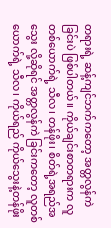တရားရဲ့ ဆန့်ကျင်ဘက်ကတော့ အတ္တလွန်ကဲခြင်းပဲ ဖြစ်ပါတယ်။ ကိုယ်ချင်းစာတရားက လူတစ်ယောက်ရဲ့ သီလ၊ တန်ဖိုး၊ စိတ်ရဲ့အရည်အသွေး လို့ဆိုရင် အတ္တလွန်ကဲ ခြင်းကတော့ လူတစ်ယောက်ရဲ့ သီလ၊ ကိုယ်ရည် ကိုယ်သွေးနဲ့တန်ဖိုး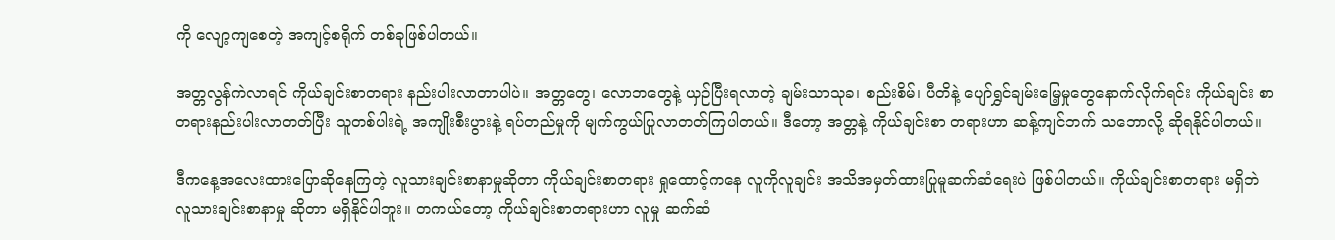ကို လျော့ကျစေတဲ့ အကျင့်စရိုက် တစ်ခုဖြစ်ပါတယ်။

အတ္တလွန်ကဲလာရင် ကိုယ်ချင်းစာတရား နည်းပါးလာတာပါပဲ။ အတ္တတွေ၊ လောဘတွေနဲ့ ယှဉ်ပြီးရလာတဲ့ ချမ်းသာသုခ၊ စည်းစိမ်၊ ပီတိနဲ့ ပျော်ရွှင်ချမ်းမြေ့မှုတွေနောက်လိုက်ရင်း ကိုယ်ချင်း စာတရားနည်းပါးလာတတ်ပြီး သူတစ်ပါးရဲ့ အကျိုးစီးပွားနဲ့ ရပ်တည်မှုကို မျက်ကွယ်ပြုလာတတ်ကြပါတယ်။ ဒီတော့ အတ္တနဲ့ ကိုယ်ချင်းစာ တရားဟာ ဆန့်ကျင်ဘက် သဘောလို့ ဆိုရနိုင်ပါတယ်။

ဒီကနေ့အလေးထားပြောဆိုနေကြတဲ့ လူသားချင်းစာနာမှုဆိုတာ ကိုယ်ချင်းစာတရား ရှုထောင့်ကနေ လူကိုလူချင်း အသိအမှတ်ထားပြုမူဆက်ဆံရေးပဲ ဖြစ်ပါတယ်။ ကိုယ်ချင်းစာတရား မရှိဘဲ လူသားချင်းစာနာမှု ဆိုတာ မရှိနိုင်ပါဘူး။ တကယ်တော့ ကိုယ်ချင်းစာတရားဟာ လူမှု ဆက်ဆံ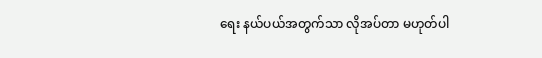ရေး နယ်ပယ်အတွက်သာ လိုအပ်တာ မဟုတ်ပါ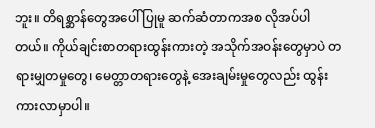ဘူး။ တိရစ္ဆာန်တွေအပေါ် ပြုမူ ဆက်ဆံတာကအစ လိုအပ်ပါတယ်။ ကိုယ်ချင်းစာတရားထွန်းကားတဲ့ အသိုက်အဝန်းတွေမှာပဲ တရားမျှတမှုတွေ၊ မေတ္တာတရားတွေနဲ့ အေးချမ်းမှုတွေလည်း ထွန်းကားလာမှာပါ။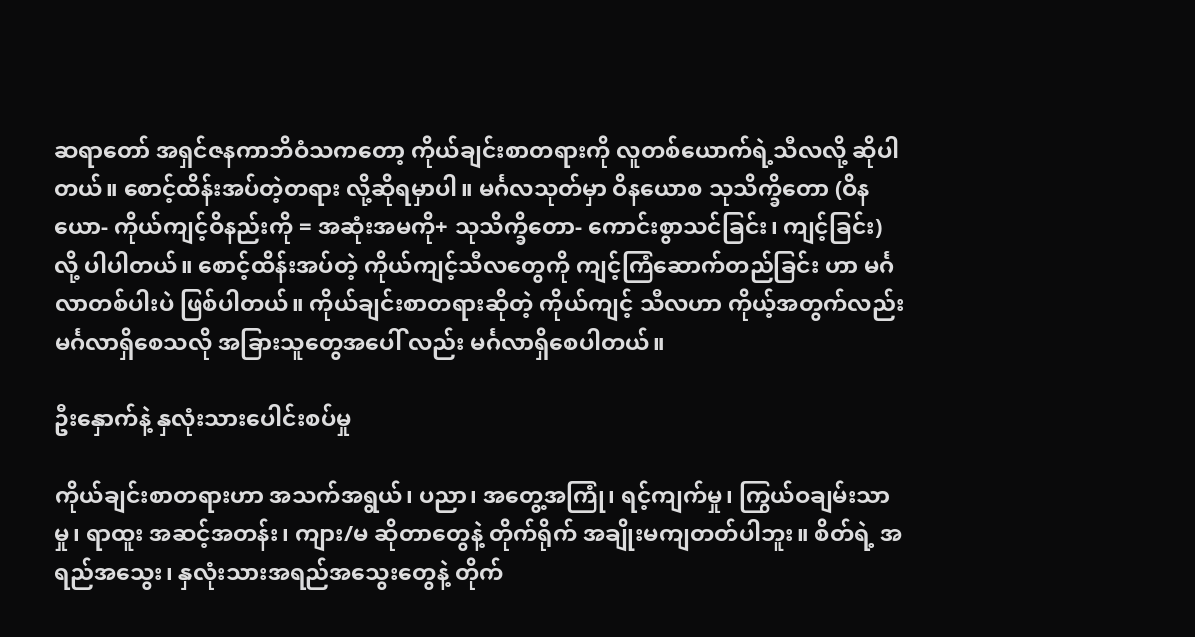ဆရာတော် အရှင်ဇနကာဘိဝံသကတော့ ကိုယ်ချင်းစာတရားကို လူတစ်ယောက်ရဲ့သီလလို့ ဆိုပါတယ်။ စောင့်ထိန်းအပ်တဲ့တရား လို့ဆိုရမှာပါ။ မင်္ဂလသုတ်မှာ ဝိနယောစ သုသိက္ခိတော (ဝိနယော- ကိုယ်ကျင့်ဝိနည်းကို = အဆုံးအမကို+ သုသိက္ခိတော- ကောင်းစွာသင်ခြင်း၊ ကျင့်ခြင်း) လို့ ပါပါတယ်။ စောင့်ထိန်းအပ်တဲ့ ကိုယ်ကျင့်သီလတွေကို ကျင့်ကြံဆောက်တည်ခြင်း ဟာ မင်္ဂလာတစ်ပါးပဲ ဖြစ်ပါတယ်။ ကိုယ်ချင်းစာတရားဆိုတဲ့ ကိုယ်ကျင့် သီလဟာ ကိုယ့်အတွက်လည်း မင်္ဂလာရှိစေသလို အခြားသူတွေအပေါ် လည်း မင်္ဂလာရှိစေပါတယ်။

ဦးနှောက်နဲ့ နှလုံးသားပေါင်းစပ်မှု

ကိုယ်ချင်းစာတရားဟာ အသက်အရွယ်၊ ပညာ၊ အတွေ့အကြုံ၊ ရင့်ကျက်မှု၊ ကြွယ်ဝချမ်းသာမှု၊ ရာထူး အဆင့်အတန်း၊ ကျား/မ ဆိုတာတွေနဲ့ တိုက်ရိုက် အချိုးမကျတတ်ပါဘူး။ စိတ်ရဲ့ အရည်အသွေး၊ နှလုံးသားအရည်အသွေးတွေနဲ့ တိုက်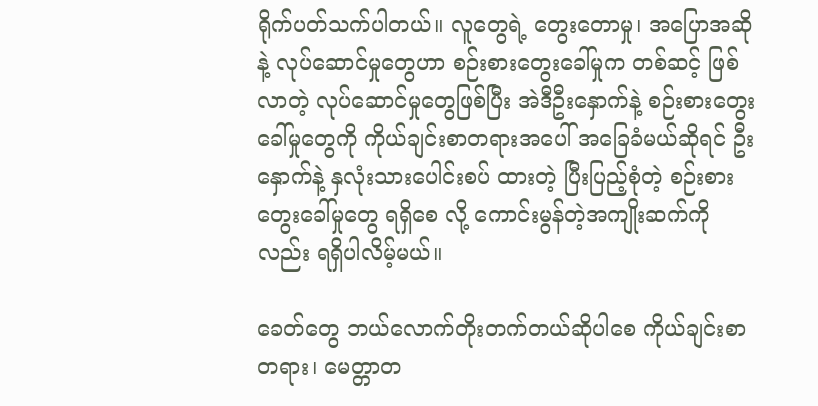ရိုက်ပတ်သက်ပါတယ်။ လူတွေရဲ့ တွေးတောမှု၊ အပြောအဆိုနဲ့ လုပ်ဆောင်မှုတွေဟာ စဉ်းစားတွေးခေါ်မှုက တစ်ဆင့် ဖြစ်လာတဲ့ လုပ်ဆောင်မှုတွေဖြစ်ပြီး အဲဒီဦးနှောက်နဲ့ စဉ်းစားတွေးခေါ်မှုတွေကို ကိုယ်ချင်းစာတရားအပေါ် အခြေခံမယ်ဆိုရင် ဦးနှောက်နဲ့ နှလုံးသားပေါင်းစပ် ထားတဲ့ ပြီးပြည့်စုံတဲ့ စဉ်းစားတွေးခေါ်မှုတွေ ရရှိစေ လို့ ကောင်းမွန်တဲ့အကျိုးဆက်ကိုလည်း ရရှိပါလိမ့်မယ်။

ခေတ်တွေ ဘယ်လောက်တိုးတက်တယ်ဆိုပါစေ ကိုယ်ချင်းစာတရား၊ မေတ္တာတ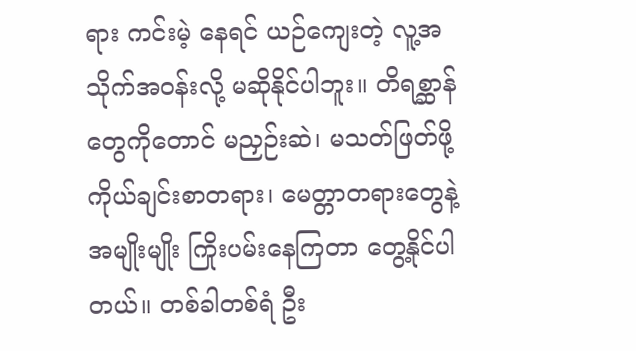ရား ကင်းမဲ့ နေရင် ယဉ်ကျေးတဲ့ လူ့အသိုက်အဝန်းလို့ မဆိုနိုင်ပါဘူး။ တိရစ္ဆာန်တွေကိုတောင် မညှဉ်းဆဲ၊ မသတ်ဖြတ်ဖို့ ကိုယ်ချင်းစာတရား၊ မေတ္တာတရားတွေနဲ့ အမျိုးမျိုး ကြိုးပမ်းနေကြတာ တွေ့နိုင်ပါတယ်။ တစ်ခါတစ်ရံ ဦး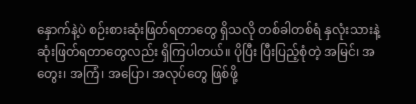နှောက်နဲ့ပဲ စဉ်းစားဆုံးဖြတ်ရတာတွေ ရှိသလို တစ်ခါတစ်ရံ နှလုံးသားနဲ့ ဆုံးဖြတ်ရတာတွေလည်း ရှိကြပါတယ်။ ပိုပြီး ပြီးပြည့်စုံတဲ့ အမြင်၊ အတွေး၊ အကြံ၊ အပြော၊ အလုပ်တွေ ဖြစ်ဖို့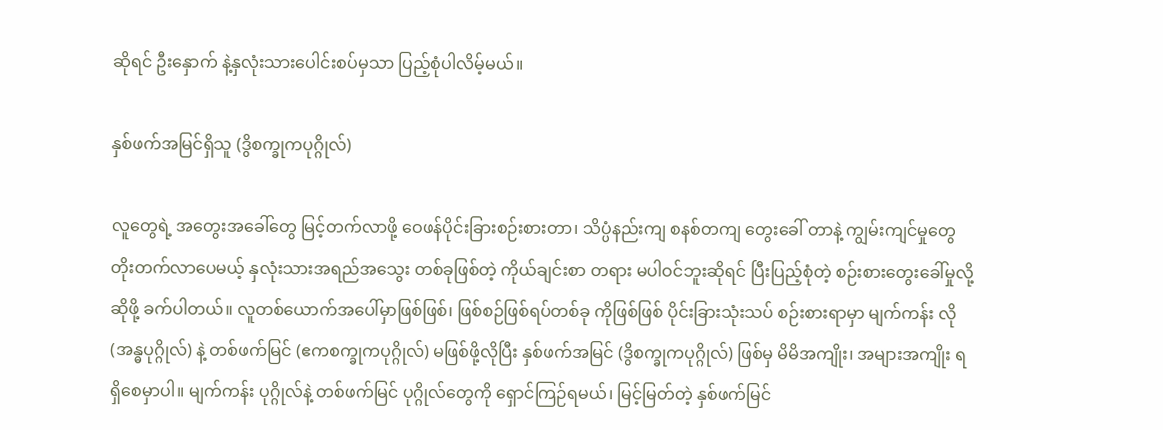ဆိုရင် ဦးနှောက် နဲ့နှလုံးသားပေါင်းစပ်မှသာ ပြည့်စုံပါလိမ့်မယ်။

နှစ်ဖက်အမြင်ရှိသူ (ဒွိစက္ခုကပုဂ္ဂိုလ်)

လူတွေရဲ့ အတွေးအခေါ်တွေ မြင့်တက်လာဖို့ ဝေဖန်ပိုင်းခြားစဉ်းစားတာ၊ သိပ္ပံနည်းကျ စနစ်တကျ တွေးခေါ် တာနဲ့ ကျွမ်းကျင်မှုတွေ တိုးတက်လာပေမယ့် နှလုံးသားအရည်အသွေး တစ်ခုဖြစ်တဲ့ ကိုယ်ချင်းစာ တရား မပါဝင်ဘူးဆိုရင် ပြီးပြည့်စုံတဲ့ စဉ်းစားတွေးခေါ်မှုလို့ ဆိုဖို့ ခက်ပါတယ်။ လူတစ်ယောက်အပေါ်မှာဖြစ်ဖြစ်၊ ဖြစ်စဉ်ဖြစ်ရပ်တစ်ခု ကိုဖြစ်ဖြစ် ပိုင်းခြားသုံးသပ် စဉ်းစားရာမှာ မျက်ကန်း လို (အန္ဓပုဂ္ဂိုလ်) နဲ့ တစ်ဖက်မြင် (ဧကစက္ခုကပုဂ္ဂိုလ်) မဖြစ်ဖို့လိုပြီး နှစ်ဖက်အမြင် (ဒွိစက္ခုကပုဂ္ဂိုလ်) ဖြစ်မှ မိမိအကျိုး၊ အများအကျိုး ရရှိစေမှာပါ။ မျက်ကန်း ပုဂ္ဂိုလ်နဲ့ တစ်ဖက်မြင် ပုဂ္ဂိုလ်တွေကို ရှောင်ကြဉ်ရမယ်၊ မြင့်မြတ်တဲ့ နှစ်ဖက်မြင်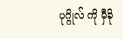ပုဂ္ဂိုလ် ကို မှီခို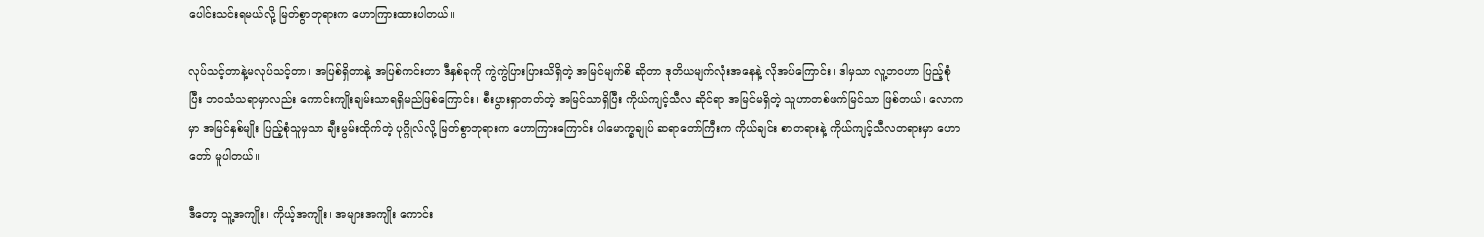ပေါင်းသင်းရမယ်လို့ မြတ်စွာဘုရားက ဟောကြားထားပါတယ်။

လုပ်သင့်တာနဲ့မလုပ်သင့်တာ၊ အပြစ်ရှိတာနဲ့ အပြစ်ကင်းတာ ဒီနှစ်ခုကို ကွဲကွဲပြားပြားသိရှိတဲ့ အမြင်မျက်စိ ဆိုတာ ဒုတိယမျက်လုံးအနေနဲ့ လိုအပ်ကြောင်း၊ ဒါမှသာ လူ့ဘဝဟာ ပြည့်စုံပြီး ဘဝသံသရာမှာလည်း ကောင်းကျိုးချမ်းသာရရှိမည်ဖြစ်ကြောင်း၊ စီးပွားရှာတတ်တဲ့ အမြင်သာရှိပြီး ကိုယ်ကျင့်သီလ ဆိုင်ရာ အမြင်မရှိတဲ့ သူဟာတစ်ဖက်မြင်သာ ဖြစ်တယ်၊ လောကမှာ အမြင်နှစ်မျိုး ပြည့်စုံသူမှသာ ချီးမွမ်းထိုက်တဲ့ ပုဂ္ဂိုလ်လို့ မြတ်စွာဘုရားက ဟောကြားကြောင်း ပါမောက္ခချုပ် ဆရာတော်ကြီးက ကိုယ်ချင်း စာတရားနဲ့ ကိုယ်ကျင့်သီလတရားမှာ ဟောတော် မူပါတယ်။

ဒီတော့ သူ့အကျိုး၊ ကိုယ့်အကျိုး၊ အများအကျိုး ကောင်း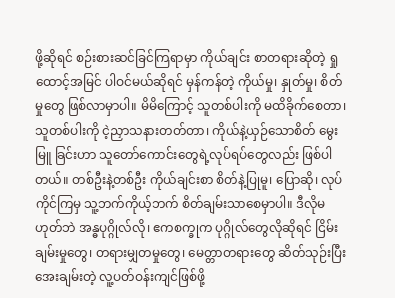ဖို့ဆိုရင် စဉ်းစားဆင်ခြင်ကြရာမှာ ကိုယ်ချင်း စာတရားဆိုတဲ့ ရှုထောင့်အမြင် ပါဝင်မယ်ဆိုရင် မှန်ကန်တဲ့ ကိုယ်မှု၊ နှုတ်မှု၊ စိတ်မှုတွေ ဖြစ်လာမှာပါ။ မိမိကြောင့် သူတစ်ပါးကို မထိခိုက်စေတာ၊ သူတစ်ပါးကို ငဲ့ညှာသနားတတ်တာ၊ ကိုယ်နဲ့ယှဉ်သောစိတ် မွေးမြူ ခြင်းဟာ သူတော်ကောင်းတွေရဲ့လုပ်ရပ်တွေလည်း ဖြစ်ပါတယ်။ တစ်ဦးနဲ့တစ်ဦး ကိုယ်ချင်းစာ စိတ်နဲ့ပြုမူ၊ ပြောဆို၊ လုပ်ကိုင်ကြမှ သူ့ဘက်ကိုယ့်ဘက် စိတ်ချမ်းသာစေမှာပါ။ ဒီလိုမဟုတ်ဘဲ အန္ဓပုဂ္ဂိုလ်လို၊ ဧကစက္ခုက ပုဂ္ဂိုလ်တွေလိုဆိုရင် ငြိမ်းချမ်းမှုတွေ၊ တရားမျှတမှုတွေ၊ မေတ္တာတရားတွေ ဆိတ်သုဉ်းပြီး အေးချမ်းတဲ့ လူ့ပတ်ဝန်းကျင်ဖြစ်ဖို့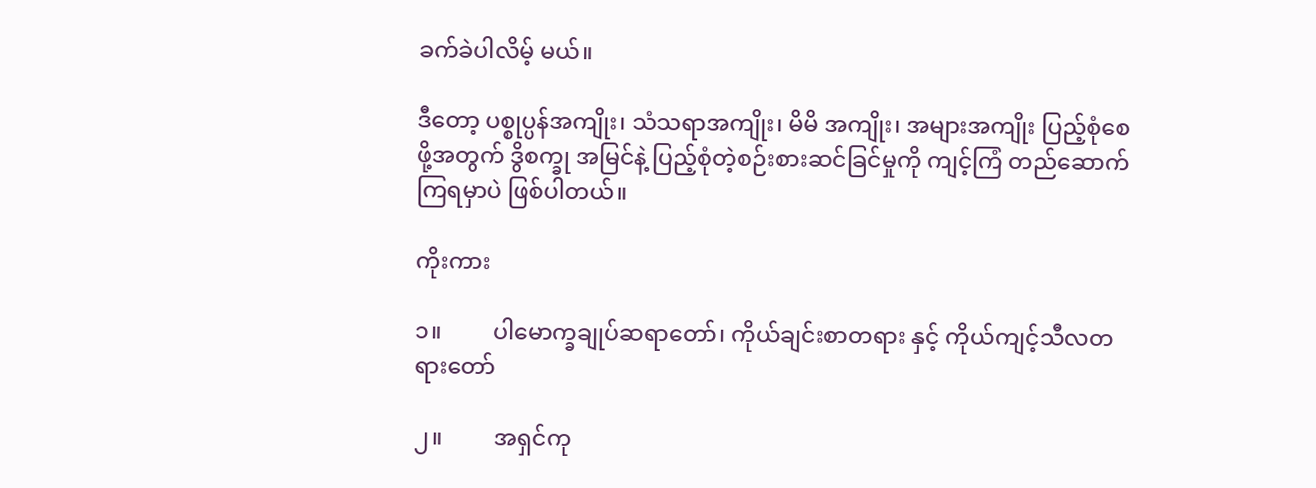ခက်ခဲပါလိမ့် မယ်။

ဒီတော့ ပစ္စုပ္ပန်အကျိုး၊ သံသရာအကျိုး၊ မိမိ အကျိုး၊ အများအကျိုး ပြည့်စုံစေဖို့အတွက် ဒွိစက္ခု အမြင်နဲ့ ပြည့်စုံတဲ့စဉ်းစားဆင်ခြင်မှုကို ကျင့်ကြံ တည်ဆောက်ကြရမှာပဲ ဖြစ်ပါတယ်။

ကိုးကား

၁။         ပါမောက္ခချုပ်ဆရာတော်၊ ကိုယ်ချင်းစာတရား နှင့် ကိုယ်ကျင့်သီလတရားတော်

၂။         အရှင်ကု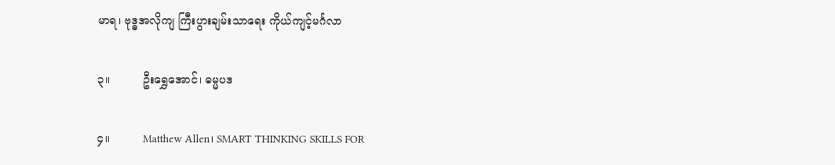မာရ၊ ဗုဒ္ဓအလိုကျ ကြီးပွားချမ်းသာရေး ကိုယ်ကျင့်မင်္ဂလာ

၃။         ဦးရွှေအောင်၊ ဓမ္မပဒ

၄။         Matthew Allen၊ SMART THINKING SKILLS FOR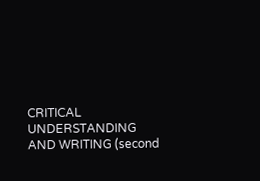CRITICAL UNDERSTANDING AND WRITING (second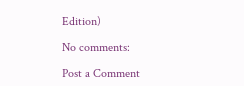Edition)

No comments:

Post a Comment